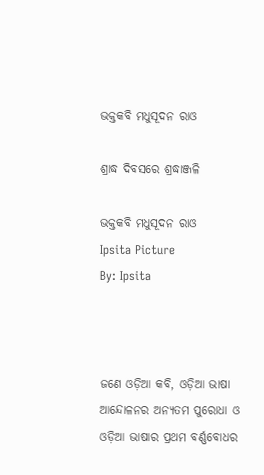ଭକ୍ତକବି ମଧୁସୂଦନ ରାଓ

ଶ୍ରାଦ୍ଧ ଦିବସରେ ଶ୍ରଦ୍ଧାଞ୍ଜଳି

ଭକ୍ତକବି ମଧୁସୂଦନ ରାଓ
Ipsita Picture
By: Ipsita



ଜଣେ ଓଡ଼ିଆ କବି, ଓଡ଼ିଆ ଭାଷା ଆନ୍ଦୋଳନର ଅନ୍ୟତମ ପୁରୋଧା ଓ ଓଡ଼ିଆ ଭାଷାର ପ୍ରଥମ ବର୍ଣ୍ଣବୋଧର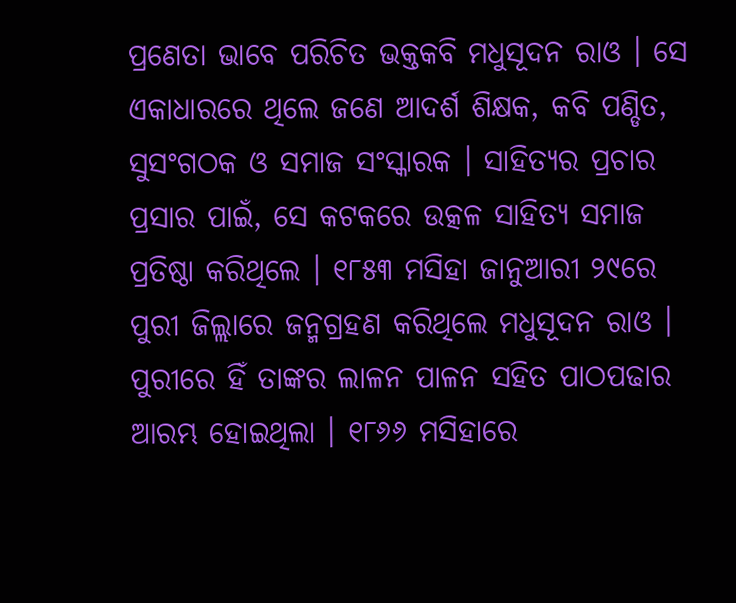ପ୍ରଣେତା ଭାବେ ପରିଚିତ ଭକ୍ତକବି ମଧୁସୂଦନ ରାଓ । ସେ ଏକାଧାରରେ ଥିଲେ ଜଣେ ଆଦର୍ଶ ଶିକ୍ଷକ, କବି ପଣ୍ଡିତ, ସୁସଂଗଠକ ଓ ସମାଜ ସଂସ୍କାରକ । ସାହିତ୍ୟର ପ୍ରଚାର ପ୍ରସାର ପାଇଁ, ସେ କଟକରେ ଉତ୍କଳ ସାହିତ୍ୟ ସମାଜ ପ୍ରତିଷ୍ଠା କରିଥିଲେ । ୧୮୫୩ ମସିହା ଜାନୁଆରୀ ୨୯ରେ ପୁରୀ ଜିଲ୍ଲାରେ ଜନ୍ମଗ୍ରହଣ କରିଥିଲେ ମଧୁସୂଦନ ରାଓ । ପୁରୀରେ ହିଁ ତାଙ୍କର ଲାଳନ ପାଳନ ସହିତ ପାଠପଢାର ଆରମ୍ଭ ହୋଇଥିଲା । ୧୮୬୬ ମସିହାରେ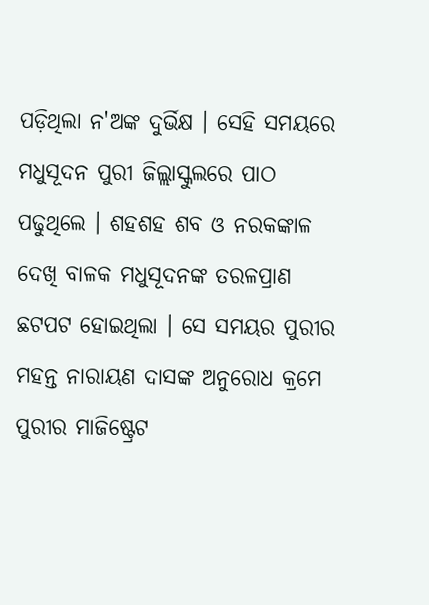ପଡ଼ିଥିଲା ନ'ଅଙ୍କ ଦୁର୍ଭିକ୍ଷ । ସେହି ସମୟରେ ମଧୁସୂଦନ ପୁରୀ ଜିଲ୍ଲାସ୍କୁଲରେ ପାଠ ପଢୁଥିଲେ । ଶହଶହ ଶବ ଓ ନରକଙ୍କାଳ ଦେଖି ବାଳକ ମଧୁସୂଦନଙ୍କ ତରଳପ୍ରାଣ ଛଟପଟ ହୋଇଥିଲା । ସେ ସମୟର ପୁରୀର ମହନ୍ତ ନାରାୟଣ ଦାସଙ୍କ ଅନୁରୋଧ କ୍ରମେ ପୁରୀର ମାଜିଷ୍ଟ୍ରେଟ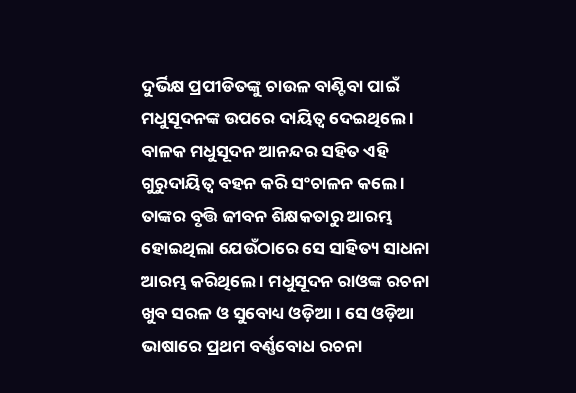ଦୁର୍ଭିକ୍ଷ ପ୍ରପୀଡିତଙ୍କୁ ଚାଉଳ ବାଣ୍ଟିବା ପାଇଁ ମଧୁସୂଦନଙ୍କ ଉପରେ ଦାୟିତ୍ୱ ଦେଇଥିଲେ । ବାଳକ ମଧୁସୂଦନ ଆନନ୍ଦର ସହିତ ଏହି ଗୁରୁଦାୟିତ୍ୱ ବହନ କରି ସଂଚାଳନ କଲେ । ତାଙ୍କର ବୃତ୍ତି ଜୀବନ ଶିକ୍ଷକତାରୁ ଆରମ୍ଭ ହୋଇଥିଲା ଯେଉଁଠାରେ ସେ ସାହିତ୍ୟ ସାଧନା ଆରମ୍ଭ କରିଥିଲେ । ମଧୁସୂଦନ ରାଓଙ୍କ ରଚନା ଖୁବ ସରଳ ଓ ସୁବୋଧ୍ୟ ଓଡ଼ିଆ । ସେ ଓଡ଼ିଆ ଭାଷାରେ ପ୍ରଥମ ବର୍ଣ୍ଣବୋଧ ରଚନା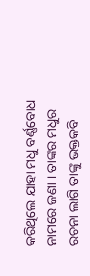କରିଥିଲେ ଯାହା ମଧୁ ବର୍ଣ୍ଣବୋଧ ନାମରେ ଜଣା । ତାଙ୍କର ମଧୁର ରଚନା ଲାଗି ତାଙ୍କୁ ଭକ୍ତକବି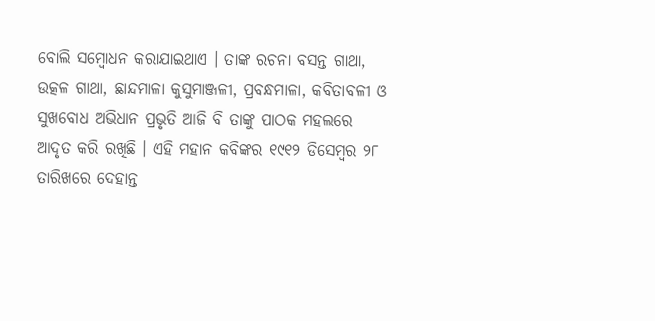ବୋଲି ସମ୍ବୋଧନ କରାଯାଇଥାଏ । ତାଙ୍କ ରଚନା ବସନ୍ତ ଗାଥା, ଉତ୍କଳ ଗାଥା, ଛାନ୍ଦମାଳା କୁସୁମାଞ୍ଜଳୀ, ପ୍ରବନ୍ଧମାଳା, କବିତାବଳୀ ଓ ସୁଖବୋଧ ଅଭିଧାନ ପ୍ରଭୃତି ଆଜି ବି ତାଙ୍କୁ ପାଠକ ମହଲରେ ଆଦୃତ କରି ରଖିଛି । ଏହି ମହାନ କବିଙ୍କର ୧୯୧୨ ଡିସେମ୍ବର ୨୮ ତାରିଖରେ ଦେହାନ୍ତ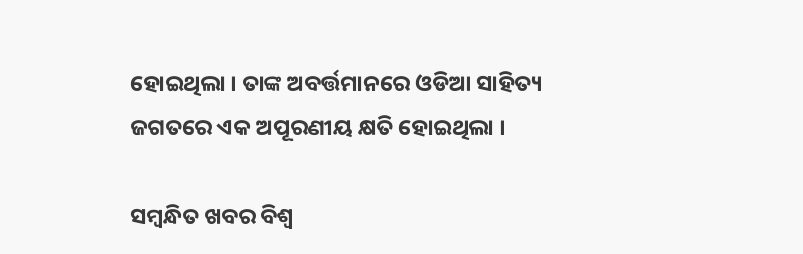ହୋଇଥିଲା । ତାଙ୍କ ଅବର୍ତ୍ତମାନରେ ଓଡିଆ ସାହିତ୍ୟ ଜଗତରେ ଏକ ଅପୂରଣୀୟ କ୍ଷତି ହୋଇଥିଲା ।

ସମ୍ବନ୍ଧିତ ଖବର ବିଶ୍ୱ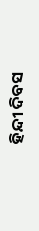ହିନ୍ଦୀ ଦିବସ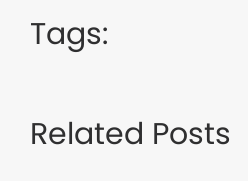Tags:

Related Posts